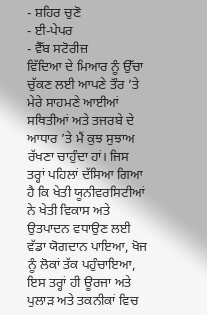- ਸ਼ਹਿਰ ਚੁਣੋ
- ਈ-ਪੇਪਰ
- ਵੈੱਬ ਸਟੋਰੀਜ਼
ਵਿੱਦਿਆ ਦੇ ਮਿਆਰ ਨੂੰ ਉੱਚਾ ਚੁੱਕਣ ਲਈ ਆਪਣੇ ਤੌਰ ’ਤੇ ਮੇਰੇ ਸਾਹਮਣੇ ਆਈਆਂ ਸਥਿਤੀਆਂ ਅਤੇ ਤਜਰਬੇ ਦੇ ਆਧਾਰ ’ਤੇ ਮੈਂ ਕੁਝ ਸੁਝਾਅ ਰੱਖਣਾ ਚਾਹੁੰਦਾ ਹਾਂ। ਜਿਸ ਤਰ੍ਹਾਂ ਪਹਿਲਾਂ ਦੱਸਿਆ ਗਿਆ ਹੈ ਕਿ ਖੇਤੀ ਯੂਨੀਵਰਸਿਟੀਆਂ ਨੇ ਖੇਤੀ ਵਿਕਾਸ ਅਤੇ ਉਤਪਾਦਨ ਵਧਾਉਣ ਲਈ ਵੱਡਾ ਯੋਗਦਾਨ ਪਾਇਆ, ਖੋਜ ਨੂੰ ਲੋਕਾਂ ਤੱਕ ਪਹੁੰਚਾਇਆ, ਇਸ ਤਰ੍ਹਾਂ ਹੀ ਊਰਜਾ ਅਤੇ ਪੁਲਾੜ ਅਤੇ ਤਕਨੀਕਾਂ ਵਿਚ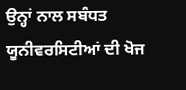ਉਨ੍ਹਾਂ ਨਾਲ ਸਬੰਧਤ ਯੂਨੀਵਰਸਿਟੀਆਂ ਦੀ ਖੋਜ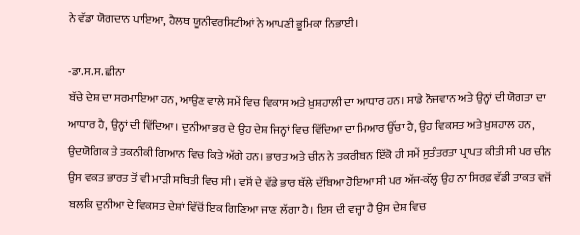ਨੇ ਵੱਡਾ ਯੋਗਦਾਨ ਪਾਇਆ, ਹੈਲਥ ਯੂਨੀਵਰਸਿਟੀਆਂ ਨੇ ਆਪਣੀ ਭੂਮਿਕਾ ਨਿਭਾਈ।

-ਡਾ.ਸ.ਸ. ਛੀਨਾ
ਬੱਚੇ ਦੇਸ਼ ਦਾ ਸਰਮਾਇਆ ਹਨ, ਆਉਣ ਵਾਲੇ ਸਮੇਂ ਵਿਚ ਵਿਕਾਸ ਅਤੇ ਖ਼ੁਸ਼ਹਾਲੀ ਦਾ ਆਧਾਰ ਹਨ। ਸਾਡੇ ਨੌਜਵਾਨ ਅਤੇ ਉਨ੍ਹਾਂ ਦੀ ਯੋਗਤਾ ਦਾ ਆਧਾਰ ਹੈ, ਉਨ੍ਹਾਂ ਦੀ ਵਿੱਦਿਆ। ਦੁਨੀਆ ਭਰ ਦੇ ਉਹ ਦੇਸ਼ ਜਿਨ੍ਹਾਂ ਵਿਚ ਵਿੱਦਿਆ ਦਾ ਮਿਆਰ ਉੱਚਾ ਹੈ, ਉਹ ਵਿਕਸਤ ਅਤੇ ਖ਼ੁਸ਼ਹਾਲ ਹਨ, ਉਦਯੋਗਿਕ ਤੇ ਤਕਨੀਕੀ ਗਿਆਨ ਵਿਚ ਕਿਤੇ ਅੱਗੇ ਹਨ। ਭਾਰਤ ਅਤੇ ਚੀਨ ਨੇ ਤਕਰੀਬਨ ਇੱਕੋ ਹੀ ਸਮੇਂ ਸੁਤੰਤਰਤਾ ਪ੍ਰਾਪਤ ਕੀਤੀ ਸੀ ਪਰ ਚੀਨ ਉਸ ਵਕਤ ਭਾਰਤ ਤੋਂ ਵੀ ਮਾੜੀ ਸਥਿਤੀ ਵਿਚ ਸੀ। ਵਸੋਂ ਦੇ ਵੱਡੇ ਭਾਰ ਥੱਲੇ ਦੱਬਿਆ ਹੋਇਆ ਸੀ ਪਰ ਅੱਜ-ਕੱਲ੍ਹ ਉਹ ਨਾ ਸਿਰਫ਼ ਵੱਡੀ ਤਾਕਤ ਵਜੋਂ ਬਲਕਿ ਦੁਨੀਆ ਦੇ ਵਿਕਸਤ ਦੇਸ਼ਾਂ ਵਿੱਚੋਂ ਇਕ ਗਿਣਿਆ ਜਾਣ ਲੱਗਾ ਹੈ। ਇਸ ਦੀ ਵਜ੍ਹਾ ਹੈ ਉਸ ਦੇਸ਼ ਵਿਚ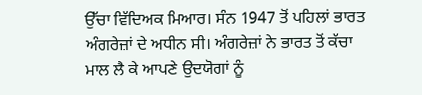ਉੱਚਾ ਵਿੱਦਿਅਕ ਮਿਆਰ। ਸੰਨ 1947 ਤੋਂ ਪਹਿਲਾਂ ਭਾਰਤ ਅੰਗਰੇਜ਼ਾਂ ਦੇ ਅਧੀਨ ਸੀ। ਅੰਗਰੇਜ਼ਾਂ ਨੇ ਭਾਰਤ ਤੋਂ ਕੱਚਾ ਮਾਲ ਲੈ ਕੇ ਆਪਣੇ ਉਦਯੋਗਾਂ ਨੂੰ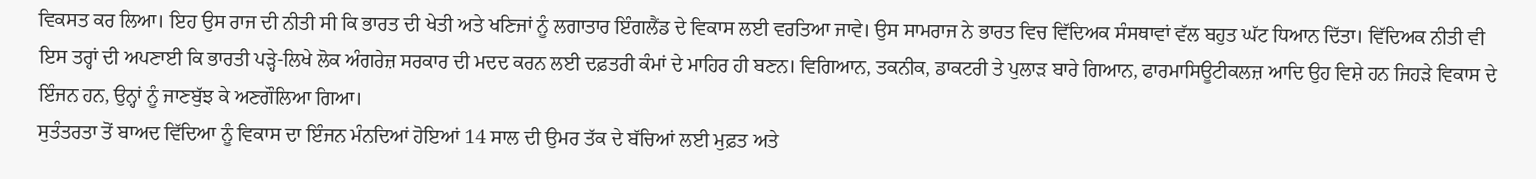ਵਿਕਸਤ ਕਰ ਲਿਆ। ਇਹ ਉਸ ਰਾਜ ਦੀ ਨੀਤੀ ਸੀ ਕਿ ਭਾਰਤ ਦੀ ਖੇਤੀ ਅਤੇ ਖਣਿਜਾਂ ਨੂੰ ਲਗਾਤਾਰ ਇੰਗਲੈਂਡ ਦੇ ਵਿਕਾਸ ਲਈ ਵਰਤਿਆ ਜਾਵੇ। ਉਸ ਸਾਮਰਾਜ ਨੇ ਭਾਰਤ ਵਿਚ ਵਿੱਦਿਅਕ ਸੰਸਥਾਵਾਂ ਵੱਲ ਬਹੁਤ ਘੱਟ ਧਿਆਨ ਦਿੱਤਾ। ਵਿੱਦਿਅਕ ਨੀਤੀ ਵੀ ਇਸ ਤਰ੍ਹਾਂ ਦੀ ਅਪਣਾਈ ਕਿ ਭਾਰਤੀ ਪੜ੍ਹੇ-ਲਿਖੇ ਲੋਕ ਅੰਗਰੇਜ਼ ਸਰਕਾਰ ਦੀ ਮਦਦ ਕਰਨ ਲਈ ਦਫ਼ਤਰੀ ਕੰਮਾਂ ਦੇ ਮਾਹਿਰ ਹੀ ਬਣਨ। ਵਿਗਿਆਨ, ਤਕਨੀਕ, ਡਾਕਟਰੀ ਤੇ ਪੁਲਾੜ ਬਾਰੇ ਗਿਆਨ, ਫਾਰਮਾਸਿਊਟੀਕਲਜ਼ ਆਦਿ ਉਹ ਵਿਸ਼ੇ ਹਨ ਜਿਹੜੇ ਵਿਕਾਸ ਦੇ ਇੰਜਨ ਹਨ, ਉਨ੍ਹਾਂ ਨੂੰ ਜਾਣਬੁੱਝ ਕੇ ਅਣਗੌਲਿਆ ਗਿਆ।
ਸੁਤੰਤਰਤਾ ਤੋਂ ਬਾਅਦ ਵਿੱਦਿਆ ਨੂੰ ਵਿਕਾਸ ਦਾ ਇੰਜਨ ਮੰਨਦਿਆਂ ਹੋਇਆਂ 14 ਸਾਲ ਦੀ ਉਮਰ ਤੱਕ ਦੇ ਬੱਚਿਆਂ ਲਈ ਮੁਫ਼ਤ ਅਤੇ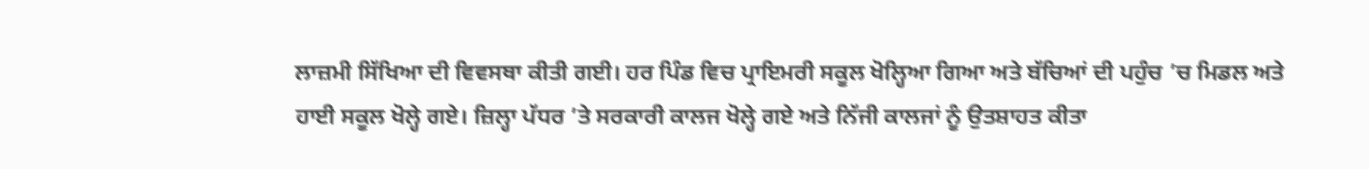ਲਾਜ਼ਮੀ ਸਿੱਖਿਆ ਦੀ ਵਿਵਸਥਾ ਕੀਤੀ ਗਈ। ਹਰ ਪਿੰਡ ਵਿਚ ਪ੍ਰਾਇਮਰੀ ਸਕੂਲ ਖੋਲ੍ਹਿਆ ਗਿਆ ਅਤੇ ਬੱਚਿਆਂ ਦੀ ਪਹੁੰਚ ’ਚ ਮਿਡਲ ਅਤੇ ਹਾਈ ਸਕੂਲ ਖੋਲ੍ਹੇ ਗਏ। ਜ਼ਿਲ੍ਹਾ ਪੱਧਰ ’ਤੇ ਸਰਕਾਰੀ ਕਾਲਜ ਖੋਲ੍ਹੇ ਗਏ ਅਤੇ ਨਿੱਜੀ ਕਾਲਜਾਂ ਨੂੰ ਉਤਸ਼ਾਹਤ ਕੀਤਾ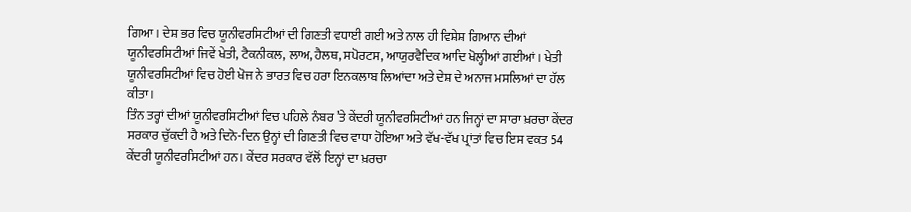ਗਿਆ। ਦੇਸ਼ ਭਰ ਵਿਚ ਯੂਨੀਵਰਸਿਟੀਆਂ ਦੀ ਗਿਣਤੀ ਵਧਾਈ ਗਈ ਅਤੇ ਨਾਲ ਹੀ ਵਿਸ਼ੇਸ਼ ਗਿਆਨ ਦੀਆਂ ਯੂਨੀਵਰਸਿਟੀਆਂ ਜਿਵੇਂ ਖੇਤੀ, ਟੈਕਨੀਕਲ, ਲਾਅ, ਹੈਲਥ, ਸਪੋਰਟਸ, ਆਯੁਰਵੈਦਿਕ ਆਦਿ ਖੋਲ੍ਹੀਆਂ ਗਈਆਂ। ਖੇਤੀ ਯੂਨੀਵਰਸਿਟੀਆਂ ਵਿਚ ਹੋਈ ਖੋਜ ਨੇ ਭਾਰਤ ਵਿਚ ਹਰਾ ਇਨਕਲਾਬ ਲਿਆਂਦਾ ਅਤੇ ਦੇਸ਼ ਦੇ ਅਨਾਜ ਮਸਲਿਆਂ ਦਾ ਹੱਲ ਕੀਤਾ।
ਤਿੰਨ ਤਰ੍ਹਾਂ ਦੀਆਂ ਯੂਨੀਵਰਸਿਟੀਆਂ ਵਿਚ ਪਹਿਲੇ ਨੰਬਰ ’ਤੇ ਕੇਂਦਰੀ ਯੂਨੀਵਰਸਿਟੀਆਂ ਹਨ ਜਿਨ੍ਹਾਂ ਦਾ ਸਾਰਾ ਖ਼ਰਚਾ ਕੇਂਦਰ ਸਰਕਾਰ ਚੁੱਕਦੀ ਹੈ ਅਤੇ ਦਿਨੋ-ਦਿਨ ਉਨ੍ਹਾਂ ਦੀ ਗਿਣਤੀ ਵਿਚ ਵਾਧਾ ਹੋਇਆ ਅਤੇ ਵੱਖ-ਵੱਖ ਪ੍ਰਾਂਤਾਂ ਵਿਚ ਇਸ ਵਕਤ 54 ਕੇਂਦਰੀ ਯੂਨੀਵਰਸਿਟੀਆਂ ਹਨ। ਕੇਂਦਰ ਸਰਕਾਰ ਵੱਲੋਂ ਇਨ੍ਹਾਂ ਦਾ ਖ਼ਰਚਾ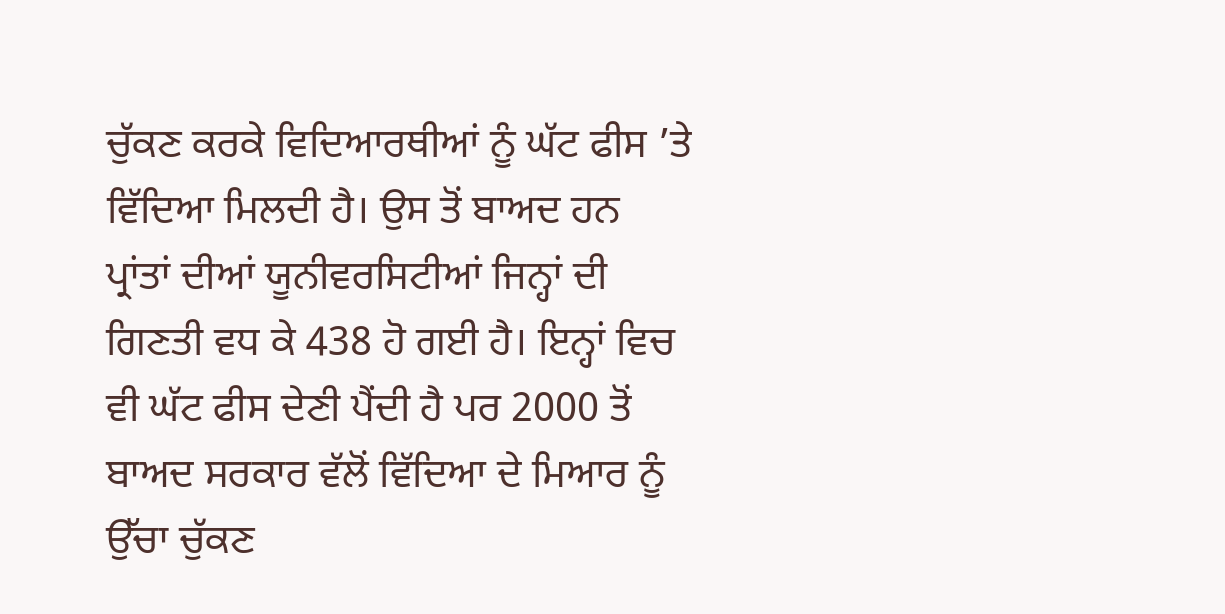ਚੁੱਕਣ ਕਰਕੇ ਵਿਦਿਆਰਥੀਆਂ ਨੂੰ ਘੱਟ ਫੀਸ ’ਤੇ ਵਿੱਦਿਆ ਮਿਲਦੀ ਹੈ। ਉਸ ਤੋਂ ਬਾਅਦ ਹਨ ਪ੍ਰਾਂਤਾਂ ਦੀਆਂ ਯੂਨੀਵਰਸਿਟੀਆਂ ਜਿਨ੍ਹਾਂ ਦੀ ਗਿਣਤੀ ਵਧ ਕੇ 438 ਹੋ ਗਈ ਹੈ। ਇਨ੍ਹਾਂ ਵਿਚ ਵੀ ਘੱਟ ਫੀਸ ਦੇਣੀ ਪੈਂਦੀ ਹੈ ਪਰ 2000 ਤੋਂ ਬਾਅਦ ਸਰਕਾਰ ਵੱਲੋਂ ਵਿੱਦਿਆ ਦੇ ਮਿਆਰ ਨੂੰ ਉੱਚਾ ਚੁੱਕਣ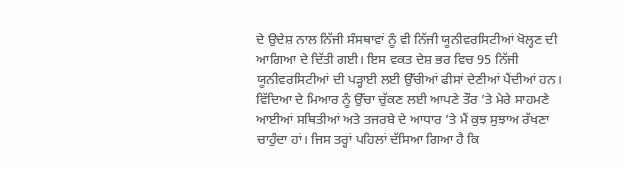ਦੇ ਉਦੇਸ਼ ਨਾਲ ਨਿੱਜੀ ਸੰਸਥਾਵਾਂ ਨੂੰ ਵੀ ਨਿੱਜੀ ਯੂਨੀਵਰਸਿਟੀਆਂ ਖੋਲ੍ਹਣ ਦੀ ਆਗਿਆ ਦੇ ਦਿੱਤੀ ਗਈ। ਇਸ ਵਕਤ ਦੇਸ਼ ਭਰ ਵਿਚ 95 ਨਿੱਜੀ ਯੂਨੀਵਰਸਿਟੀਆਂ ਦੀ ਪੜ੍ਹਾਈ ਲਈ ਉੱਚੀਆਂ ਫੀਸਾਂ ਦੇਣੀਆਂ ਪੈਂਦੀਆਂ ਹਨ।
ਵਿੱਦਿਆ ਦੇ ਮਿਆਰ ਨੂੰ ਉੱਚਾ ਚੁੱਕਣ ਲਈ ਆਪਣੇ ਤੌਰ ’ਤੇ ਮੇਰੇ ਸਾਹਮਣੇ ਆਈਆਂ ਸਥਿਤੀਆਂ ਅਤੇ ਤਜਰਬੇ ਦੇ ਆਧਾਰ ’ਤੇ ਮੈਂ ਕੁਝ ਸੁਝਾਅ ਰੱਖਣਾ ਚਾਹੁੰਦਾ ਹਾਂ। ਜਿਸ ਤਰ੍ਹਾਂ ਪਹਿਲਾਂ ਦੱਸਿਆ ਗਿਆ ਹੈ ਕਿ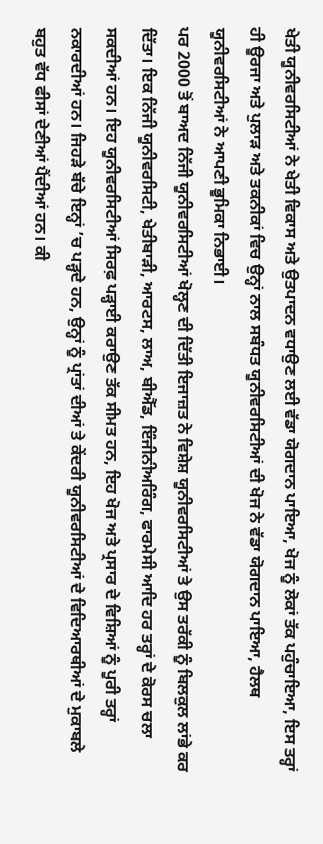ਖੇਤੀ ਯੂਨੀਵਰਸਿਟੀਆਂ ਨੇ ਖੇਤੀ ਵਿਕਾਸ ਅਤੇ ਉਤਪਾਦਨ ਵਧਾਉਣ ਲਈ ਵੱਡਾ ਯੋਗਦਾਨ ਪਾਇਆ, ਖੋਜ ਨੂੰ ਲੋਕਾਂ ਤੱਕ ਪਹੁੰਚਾਇਆ, ਇਸ ਤਰ੍ਹਾਂ ਹੀ ਊਰਜਾ ਅਤੇ ਪੁਲਾੜ ਅਤੇ ਤਕਨੀਕਾਂ ਵਿਚ ਉਨ੍ਹਾਂ ਨਾਲ ਸਬੰਧਤ ਯੂਨੀਵਰਸਿਟੀਆਂ ਦੀ ਖੋਜ ਨੇ ਵੱਡਾ ਯੋਗਦਾਨ ਪਾਇਆ, ਹੈਲਥ ਯੂਨੀਵਰਸਿਟੀਆਂ ਨੇ ਆਪਣੀ ਭੂਮਿਕਾ ਨਿਭਾਈ।
ਪਰ 2000 ਤੋਂ ਬਾਅਦ ਨਿੱਜੀ ਯੂਨੀਵਰਸਿਟੀਆਂ ਖੋਲ੍ਹਣ ਦੀ ਦਿੱਤੀ ਇਜਾਜ਼ਤ ਨੇ ਵਿਸ਼ੇਸ਼ ਯੂਨੀਵਰਸਿਟੀਆਂ ਤੇ ਉਸ ਤਰੱਕੀ ਨੂੰ ਬਿਲਕੁਲ ਲਾਂਭੇ ਕਰ ਦਿੱਤਾ। ਇਕ ਨਿੱਜੀ ਯੂਨੀਵਰਸਿਟੀ, ਖੇਤੀਬਾੜੀ, ਆਰਟਸ, ਲਾਅ, ਬੀਐੱਡ, ਇੰਜੀਨੀਅਰਿੰਗ, ਫਾਰਮੇਸੀ ਆਦਿ ਹਰ ਤਰ੍ਹਾਂ ਦੇ ਕੋਰਸ ਚਲਾ ਸਕਦੀਆਂ ਹਨ। ਇਹ ਯੂਨੀਵਰਸਿਟੀਆਂ ਸਿਰਫ਼ ਪੜ੍ਹਾਈ ਕਰਾਉਣ ਤੱਕ ਸੀਮਤ ਹਨ, ਇਹ ਖੋਜ ਅਤੇ ਪ੍ਰਸਾਰ ਦੇ ਵਿਸ਼ਿਆਂ ਨੂੰ ਪੂਰੀ ਤਰ੍ਹਾਂ ਨਕਾਰਦੀਆਂ ਹਨ। ਜਿਹੜੇ ਬੱਚੇ ਇਨ੍ਹਾਂ ’ਚ ਪੜ੍ਹਦੇ ਹਨ, ਉਨ੍ਹਾਂ ਨੂੰ ਪ੍ਰਾਂਤਾਂ ਦੀਆਂ ਤੇ ਕੇਂਦਰੀ ਯੂਨੀਵਰਸਿਟੀਆਂ ਦੇ ਵਿਦਿਆਰਥੀਆਂ ਦੇ ਮੁਕਾਬਲੇ ਬਹੁਤ ਵੱਧ ਫੀਸਾਂ ਦੇਣੀਆਂ ਪੈਂਦੀਆਂ ਹਨ। ਕੀ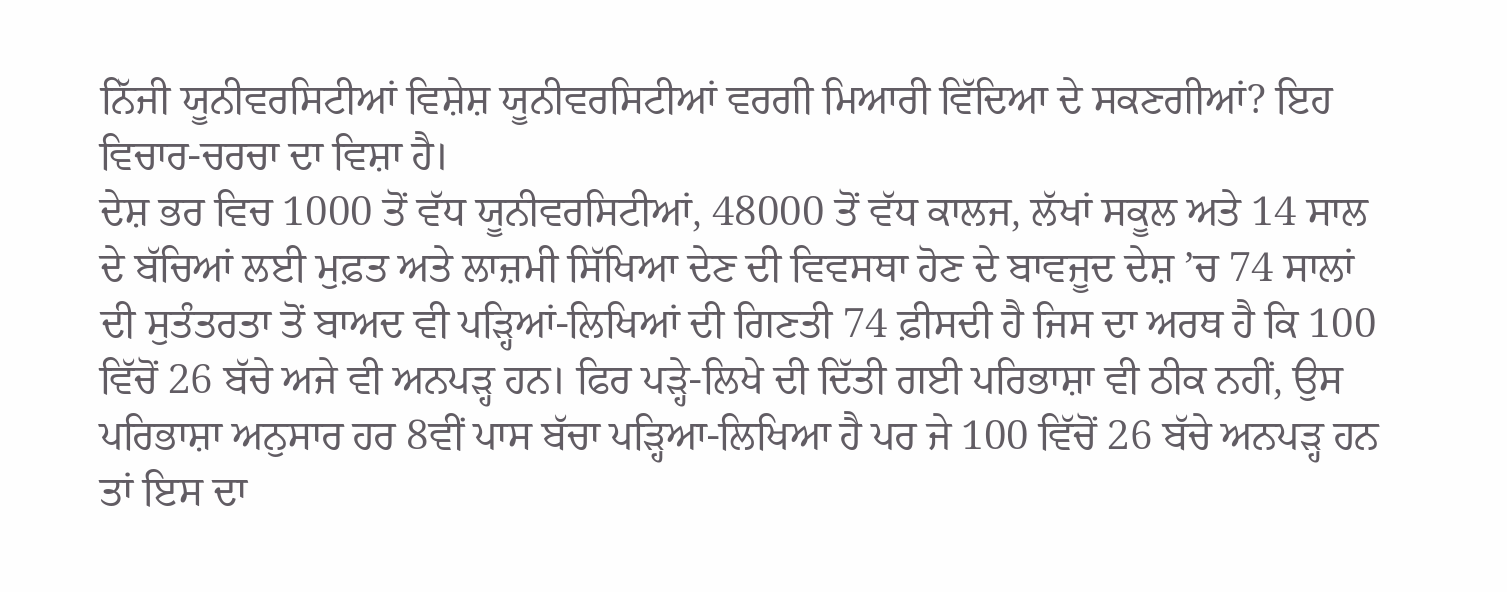ਨਿੱਜੀ ਯੂਨੀਵਰਸਿਟੀਆਂ ਵਿਸ਼ੇਸ਼ ਯੂਨੀਵਰਸਿਟੀਆਂ ਵਰਗੀ ਮਿਆਰੀ ਵਿੱਦਿਆ ਦੇ ਸਕਣਗੀਆਂ? ਇਹ ਵਿਚਾਰ-ਚਰਚਾ ਦਾ ਵਿਸ਼ਾ ਹੈ।
ਦੇਸ਼ ਭਰ ਵਿਚ 1000 ਤੋਂ ਵੱਧ ਯੂਨੀਵਰਸਿਟੀਆਂ, 48000 ਤੋਂ ਵੱਧ ਕਾਲਜ, ਲੱਖਾਂ ਸਕੂਲ ਅਤੇ 14 ਸਾਲ ਦੇ ਬੱਚਿਆਂ ਲਈ ਮੁਫ਼ਤ ਅਤੇ ਲਾਜ਼ਮੀ ਸਿੱਖਿਆ ਦੇਣ ਦੀ ਵਿਵਸਥਾ ਹੋਣ ਦੇ ਬਾਵਜੂਦ ਦੇਸ਼ ’ਚ 74 ਸਾਲਾਂ ਦੀ ਸੁਤੰਤਰਤਾ ਤੋਂ ਬਾਅਦ ਵੀ ਪੜ੍ਹਿਆਂ-ਲਿਖਿਆਂ ਦੀ ਗਿਣਤੀ 74 ਫ਼ੀਸਦੀ ਹੈ ਜਿਸ ਦਾ ਅਰਥ ਹੈ ਕਿ 100 ਵਿੱਚੋਂ 26 ਬੱਚੇ ਅਜੇ ਵੀ ਅਨਪੜ੍ਹ ਹਨ। ਫਿਰ ਪੜ੍ਹੇ-ਲਿਖੇ ਦੀ ਦਿੱਤੀ ਗਈ ਪਰਿਭਾਸ਼ਾ ਵੀ ਠੀਕ ਨਹੀਂ, ਉਸ ਪਰਿਭਾਸ਼ਾ ਅਨੁਸਾਰ ਹਰ 8ਵੀਂ ਪਾਸ ਬੱਚਾ ਪੜ੍ਹਿਆ-ਲਿਖਿਆ ਹੈ ਪਰ ਜੇ 100 ਵਿੱਚੋਂ 26 ਬੱਚੇ ਅਨਪੜ੍ਹ ਹਨ ਤਾਂ ਇਸ ਦਾ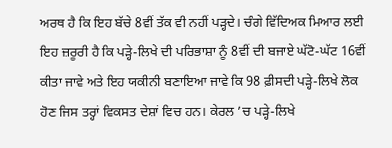ਅਰਥ ਹੈ ਕਿ ਇਹ ਬੱਚੇ 8ਵੀਂ ਤੱਕ ਵੀ ਨਹੀਂ ਪੜ੍ਹਦੇ। ਚੰਗੇ ਵਿੱਦਿਅਕ ਮਿਆਰ ਲਈ ਇਹ ਜ਼ਰੂਰੀ ਹੈ ਕਿ ਪੜ੍ਹੇ-ਲਿਖੇ ਦੀ ਪਰਿਭਾਸ਼ਾ ਨੂੰ 8ਵੀਂ ਦੀ ਬਜਾਏ ਘੱਟੋ-ਘੱਟ 16ਵੀਂ ਕੀਤਾ ਜਾਵੇ ਅਤੇ ਇਹ ਯਕੀਨੀ ਬਣਾਇਆ ਜਾਵੇ ਕਿ 98 ਫ਼ੀਸਦੀ ਪੜ੍ਹੇ-ਲਿਖੇ ਲੋਕ ਹੋਣ ਜਿਸ ਤਰ੍ਹਾਂ ਵਿਕਸਤ ਦੇਸ਼ਾਂ ਵਿਚ ਹਨ। ਕੇਰਲ ’ਚ ਪੜ੍ਹੇ-ਲਿਖੇ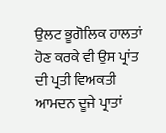ਉਲਟ ਭੂਗੋਲਿਕ ਹਾਲਤਾਂ ਹੋਣ ਕਰਕੇ ਵੀ ਉਸ ਪ੍ਰਾਂਤ ਦੀ ਪ੍ਰਤੀ ਵਿਅਕਤੀ ਆਮਦਨ ਦੂਜੇ ਪ੍ਰਾਤਾਂ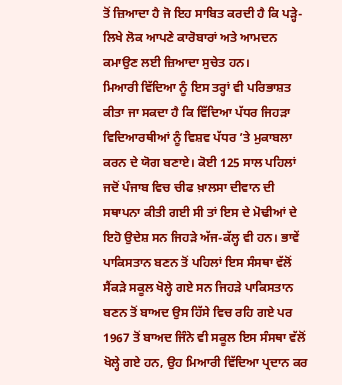ਤੋਂ ਜ਼ਿਆਦਾ ਹੈ ਜੋ ਇਹ ਸਾਬਿਤ ਕਰਦੀ ਹੈ ਕਿ ਪੜ੍ਹੇ-ਲਿਖੇ ਲੋਕ ਆਪਣੇ ਕਾਰੋਬਾਰਾਂ ਅਤੇ ਆਮਦਨ ਕਮਾਉਣ ਲਈ ਜ਼ਿਆਦਾ ਸੁਚੇਤ ਹਨ।
ਮਿਆਰੀ ਵਿੱਦਿਆ ਨੂੰ ਇਸ ਤਰ੍ਹਾਂ ਵੀ ਪਰਿਭਾਸ਼ਤ ਕੀਤਾ ਜਾ ਸਕਦਾ ਹੈ ਕਿ ਵਿੱਦਿਆ ਪੱਧਰ ਜਿਹੜਾ ਵਿਦਿਆਰਥੀਆਂ ਨੂੰ ਵਿਸ਼ਵ ਪੱਧਰ ’ਤੇ ਮੁਕਾਬਲਾ ਕਰਨ ਦੇ ਯੋਗ ਬਣਾਏ। ਕੋਈ 125 ਸਾਲ ਪਹਿਲਾਂ ਜਦੋਂ ਪੰਜਾਬ ਵਿਚ ਚੀਫ ਖ਼ਾਲਸਾ ਦੀਵਾਨ ਦੀ ਸਥਾਪਨਾ ਕੀਤੀ ਗਈ ਸੀ ਤਾਂ ਇਸ ਦੇ ਮੋਢੀਆਂ ਦੇ ਇਹੋ ਉਦੇਸ਼ ਸਨ ਜਿਹੜੇ ਅੱਜ-ਕੱਲ੍ਹ ਵੀ ਹਨ। ਭਾਵੇਂ ਪਾਕਿਸਤਾਨ ਬਣਨ ਤੋਂ ਪਹਿਲਾਂ ਇਸ ਸੰਸਥਾ ਵੱਲੋਂ ਸੈਂਕੜੇ ਸਕੂਲ ਖੋਲ੍ਹੇ ਗਏ ਸਨ ਜਿਹੜੇ ਪਾਕਿਸਤਾਨ ਬਣਨ ਤੋਂ ਬਾਅਦ ਉਸ ਹਿੱਸੇ ਵਿਚ ਰਹਿ ਗਏ ਪਰ 1967 ਤੋਂ ਬਾਅਦ ਜਿੰਨੇ ਵੀ ਸਕੂਲ ਇਸ ਸੰਸਥਾ ਵੱਲੋਂ ਖੋਲ੍ਹੇ ਗਏ ਹਨ, ਉਹ ਮਿਆਰੀ ਵਿੱਦਿਆ ਪ੍ਰਦਾਨ ਕਰ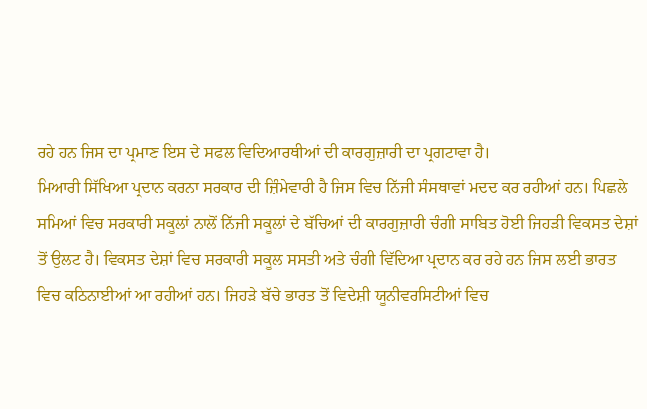ਰਹੇ ਹਨ ਜਿਸ ਦਾ ਪ੍ਰਮਾਣ ਇਸ ਦੇ ਸਫਲ ਵਿਦਿਆਰਥੀਆਂ ਦੀ ਕਾਰਗੁਜ਼ਾਰੀ ਦਾ ਪ੍ਰਗਟਾਵਾ ਹੈ।
ਮਿਆਰੀ ਸਿੱਖਿਆ ਪ੍ਰਦਾਨ ਕਰਨਾ ਸਰਕਾਰ ਦੀ ਜ਼ਿੰਮੇਵਾਰੀ ਹੈ ਜਿਸ ਵਿਚ ਨਿੱਜੀ ਸੰਸਥਾਵਾਂ ਮਦਦ ਕਰ ਰਹੀਆਂ ਹਨ। ਪਿਛਲੇ ਸਮਿਆਂ ਵਿਚ ਸਰਕਾਰੀ ਸਕੂਲਾਂ ਨਾਲੋਂ ਨਿੱਜੀ ਸਕੂਲਾਂ ਦੇ ਬੱਚਿਆਂ ਦੀ ਕਾਰਗੁਜ਼ਾਰੀ ਚੰਗੀ ਸਾਬਿਤ ਹੋਈ ਜਿਹੜੀ ਵਿਕਸਤ ਦੇਸ਼ਾਂ ਤੋਂ ਉਲਟ ਹੈ। ਵਿਕਸਤ ਦੇਸ਼ਾਂ ਵਿਚ ਸਰਕਾਰੀ ਸਕੂਲ ਸਸਤੀ ਅਤੇ ਚੰਗੀ ਵਿੱਦਿਆ ਪ੍ਰਦਾਨ ਕਰ ਰਹੇ ਹਨ ਜਿਸ ਲਈ ਭਾਰਤ ਵਿਚ ਕਠਿਨਾਈਆਂ ਆ ਰਹੀਆਂ ਹਨ। ਜਿਹੜੇ ਬੱਚੇ ਭਾਰਤ ਤੋਂ ਵਿਦੇਸ਼ੀ ਯੂਨੀਵਰਸਿਟੀਆਂ ਵਿਚ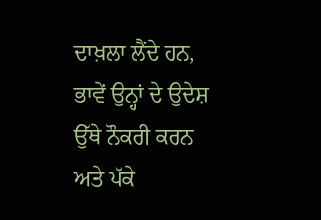ਦਾਖ਼ਲਾ ਲੈਂਦੇ ਹਨ, ਭਾਵੇਂ ਉਨ੍ਹਾਂ ਦੇ ਉਦੇਸ਼ ਉੱਥੇ ਨੌਕਰੀ ਕਰਨ ਅਤੇ ਪੱਕੇ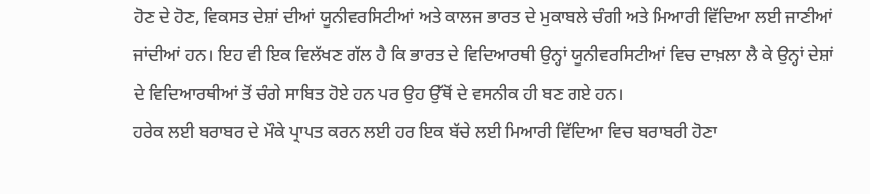ਹੋਣ ਦੇ ਹੋਣ, ਵਿਕਸਤ ਦੇਸ਼ਾਂ ਦੀਆਂ ਯੂਨੀਵਰਸਿਟੀਆਂ ਅਤੇ ਕਾਲਜ ਭਾਰਤ ਦੇ ਮੁਕਾਬਲੇ ਚੰਗੀ ਅਤੇ ਮਿਆਰੀ ਵਿੱਦਿਆ ਲਈ ਜਾਣੀਆਂ ਜਾਂਦੀਆਂ ਹਨ। ਇਹ ਵੀ ਇਕ ਵਿਲੱਖਣ ਗੱਲ ਹੈ ਕਿ ਭਾਰਤ ਦੇ ਵਿਦਿਆਰਥੀ ਉਨ੍ਹਾਂ ਯੂਨੀਵਰਸਿਟੀਆਂ ਵਿਚ ਦਾਖ਼ਲਾ ਲੈ ਕੇ ਉਨ੍ਹਾਂ ਦੇਸ਼ਾਂ ਦੇ ਵਿਦਿਆਰਥੀਆਂ ਤੋਂ ਚੰਗੇ ਸਾਬਿਤ ਹੋਏ ਹਨ ਪਰ ਉਹ ਉੱਥੋਂ ਦੇ ਵਸਨੀਕ ਹੀ ਬਣ ਗਏ ਹਨ।
ਹਰੇਕ ਲਈ ਬਰਾਬਰ ਦੇ ਮੌਕੇ ਪ੍ਰਾਪਤ ਕਰਨ ਲਈ ਹਰ ਇਕ ਬੱਚੇ ਲਈ ਮਿਆਰੀ ਵਿੱਦਿਆ ਵਿਚ ਬਰਾਬਰੀ ਹੋਣਾ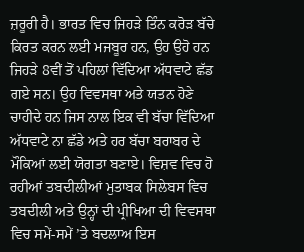ਜ਼ਰੂਰੀ ਹੈ। ਭਾਰਤ ਵਿਚ ਜਿਹੜੇ ਤਿੰਨ ਕਰੋੜ ਬੱਚੇ ਕਿਰਤ ਕਰਨ ਲਈ ਮਜਬੂਰ ਹਨ, ਉਹ ਉਹੋ ਹਨ ਜਿਹੜੇ 8ਵੀਂ ਤੋਂ ਪਹਿਲਾਂ ਵਿੱਦਿਆ ਅੱਧਵਾਟੇ ਛੱਡ ਗਏ ਸਨ। ਉਹ ਵਿਵਸਥਾ ਅਤੇ ਯਤਨ ਹੋਣੇ ਚਾਹੀਦੇ ਹਨ ਜਿਸ ਨਾਲ ਇਕ ਵੀ ਬੱਚਾ ਵਿੱਦਿਆ ਅੱਧਵਾਟੇ ਨਾ ਛੱਡੇ ਅਤੇ ਹਰ ਬੱਚਾ ਬਰਾਬਰ ਦੇ ਮੌਕਿਆਂ ਲਈ ਯੋਗਤਾ ਬਣਾਏ। ਵਿਸ਼ਵ ਵਿਚ ਹੋ ਰਹੀਆਂ ਤਬਦੀਲੀਆਂ ਮੁਤਾਬਕ ਸਿਲੇਬਸ ਵਿਚ ਤਬਦੀਲੀ ਅਤੇ ਉਨ੍ਹਾਂ ਦੀ ਪ੍ਰੀਖਿਆ ਦੀ ਵਿਵਸਥਾ ਵਿਚ ਸਮੇਂ-ਸਮੇਂ ’ਤੇ ਬਦਲਾਅ ਇਸ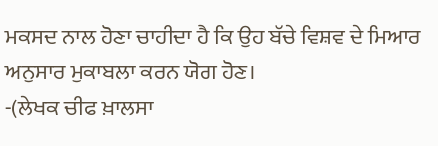ਮਕਸਦ ਨਾਲ ਹੋਣਾ ਚਾਹੀਦਾ ਹੈ ਕਿ ਉਹ ਬੱਚੇ ਵਿਸ਼ਵ ਦੇ ਮਿਆਰ ਅਨੁਸਾਰ ਮੁਕਾਬਲਾ ਕਰਨ ਯੋਗ ਹੋਣ।
-(ਲੇਖਕ ਚੀਫ ਖ਼ਾਲਸਾ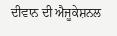ਦੀਵਾਨ ਦੀ ਐਜੂਕੇਸ਼ਨਲ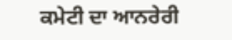ਕਮੇਟੀ ਦਾ ਆਨਰੇਰੀ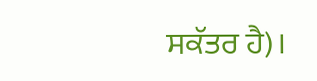ਸਕੱਤਰ ਹੈ)।